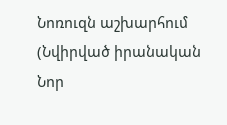Նոռուզն աշխարհում (Նվիրված իրանական Նոր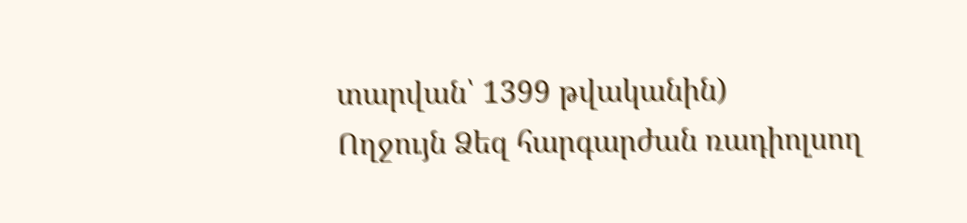տարվան՝ 1399 թվականին)
Ողջույն Ձեզ հարգարժան ռադիոլսող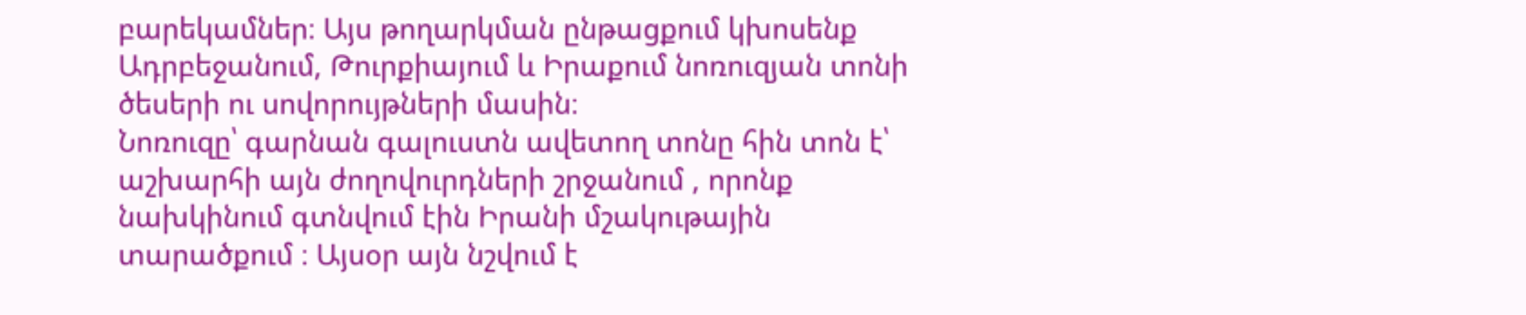բարեկամներ։ Այս թողարկման ընթացքում կխոսենք Ադրբեջանում, Թուրքիայում և Իրաքում նոռուզյան տոնի ծեսերի ու սովորույթների մասին։
Նոռուզը՝ գարնան գալուստն ավետող տոնը հին տոն է՝ աշխարհի այն ժողովուրդների շրջանում , որոնք նախկինում գտնվում էին Իրանի մշակութային տարածքում ։ Այսօր այն նշվում է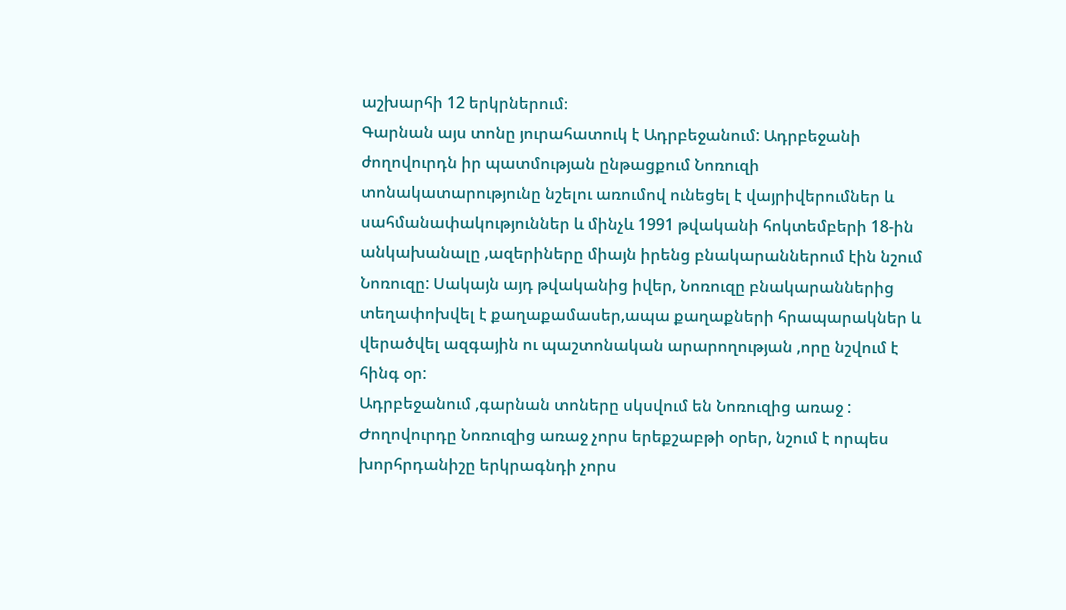աշխարհի 12 երկրներում։
Գարնան այս տոնը յուրահատուկ է Ադրբեջանում: Ադրբեջանի ժողովուրդն իր պատմության ընթացքում Նոռուզի տոնակատարությունը նշելու առումով ունեցել է վայրիվերումներ և սահմանափակություններ և մինչև 1991 թվականի հոկտեմբերի 18-ին անկախանալը ,ազերիները միայն իրենց բնակարաններում էին նշում Նոռուզը: Սակայն այդ թվականից իվեր, Նոռուզը բնակարաններից տեղափոխվել է քաղաքամասեր,ապա քաղաքների հրապարակներ և վերածվել ազգային ու պաշտոնական արարողության ,որը նշվում է հինգ օր:
Ադրբեջանում ,գարնան տոները սկսվում են Նոռուզից առաջ : Ժողովուրդը Նոռուզից առաջ չորս երեքշաբթի օրեր, նշում է որպես խորհրդանիշը երկրագնդի չորս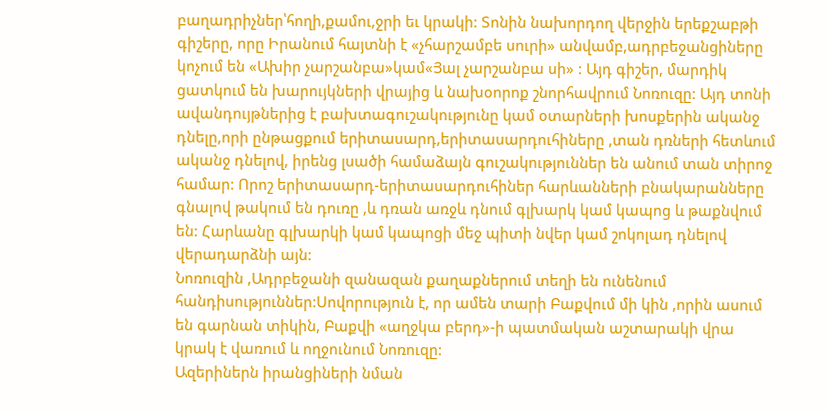բաղադրիչներ՝հողի,քամու,ջրի եւ կրակի: Տոնին նախորդող վերջին երեքշաբթի գիշերը, որը Իրանում հայտնի է «չհարշամբե սուրի» անվամբ,ադրբեջանցիները կոչում են «Ախիր չարշանբա»կամ«Յալ չարշանբա սի» : Այդ գիշեր, մարդիկ ցատկում են խարույկների վրայից և նախօորոք շնորհավրում Նոռուզը: Այդ տոնի ավանդույթներից է բախտագուշակությունը կամ օտարների խոսքերին ականջ դնելը,որի ընթացքում երիտասարդ,երիտասարդուհիները ,տան դռների հետևում ականջ դնելով, իրենց լսածի համաձայն գուշակություններ են անում տան տիրոջ համար: Որոշ երիտասարդ-երիտասարդուհիներ հարևանների բնակարանները գնալով թակում են դուռը ,և դռան առջև դնում գլխարկ կամ կապոց և թաքնվում են: Հարևանը գլխարկի կամ կապոցի մեջ պիտի նվեր կամ շոկոլադ դնելով վերադարձնի այն:
Նոռուզին ,Ադրբեջանի զանազան քաղաքներում տեղի են ունենում հանդիսություններ:Սովորություն է, որ ամեն տարի Բաքվում մի կին ,որին ասում են գարնան տիկին, Բաքվի «աղջկա բերդ»-ի պատմական աշտարակի վրա կրակ է վառում և ողջունում Նոռուզը:
Ազերիներն իրանցիների նման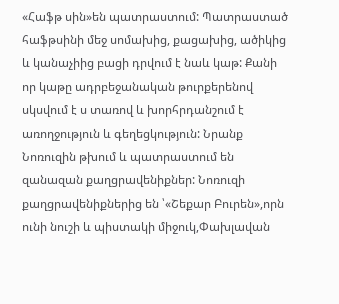«Հաֆթ սին»են պատրաստում: Պատրաստած հաֆթսինի մեջ սոմախից, քացախից, ածիկից և կանաչիից բացի դրվում է նաև կաթ: Քանի որ կաթը ադրբեջանական թուրքերենով սկսվում է ս տառով և խորհրդանշում է առողջություն և գեղեցկություն: Նրանք Նոռուզին թխում և պատրաստում են զանազան քաղցրավենիքներ: Նոռուզի քաղցրավենիքներից են ՝«Շեքար Բուրեն»,որն ունի նուշի և պիստակի միջուկ,Փախլավան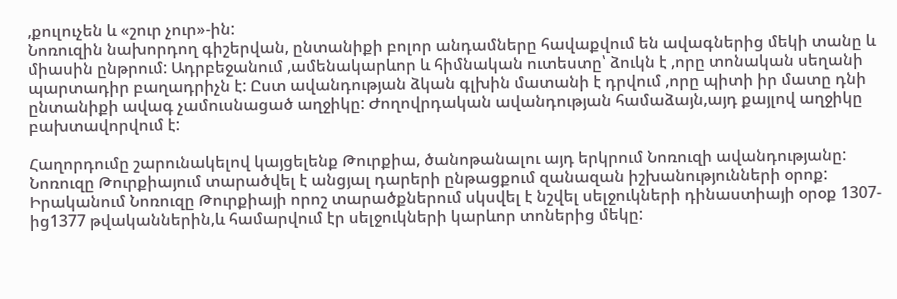,քուլուչեն և «շուր չուր»-ին:
Նոռուզին նախորդող գիշերվան, ընտանիքի բոլոր անդամները հավաքվում են ավագներից մեկի տանը և միասին ընթրում: Ադրբեջանում ,ամենակարևոր և հիմնական ուտեստը՝ ձուկն է ,որը տոնական սեղանի պարտադիր բաղադրիչն է: Ըստ ավանդության ձկան գլխին մատանի է դրվում ,որը պիտի իր մատը դնի ընտանիքի ավագ չամուսնացած աղջիկը: Ժողովրդական ավանդության համաձայն,այդ քայլով աղջիկը բախտավորվում է:

Հաղորդումը շարունակելով կայցելենք Թուրքիա, ծանոթանալու այդ երկրում Նոռուզի ավանդությանը:
Նոռուզը Թուրքիայում տարածվել է անցյալ դարերի ընթացքում զանազան իշխանությունների օրոք: Իրականում Նոռուզը Թուրքիայի որոշ տարածքներում սկսվել է նշվել սելջուկների դինաստիայի օրօք 1307-ից1377 թվականներին,և համարվում էր սելջուկների կարևոր տոներից մեկը: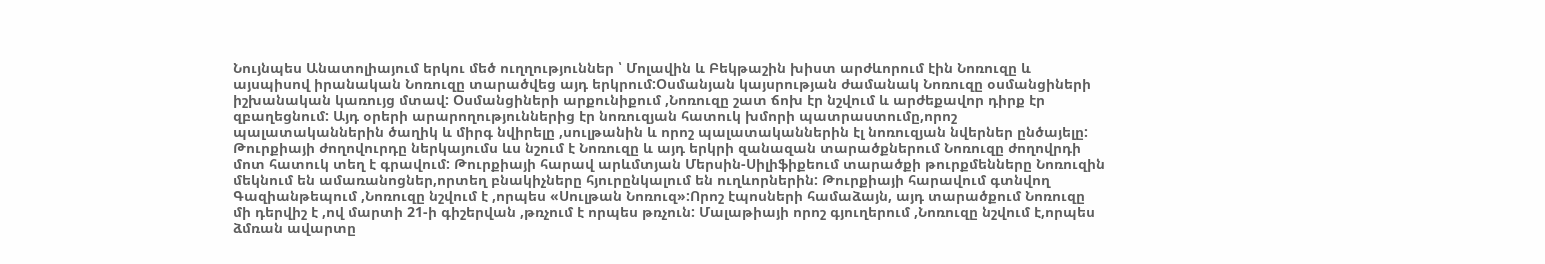Նույնպես Անատոլիայում երկու մեծ ուղղություններ ՝ Մոլավին և Բեկթաշին խիստ արժևորում էին Նոռուզը և այսպիսով իրանական Նոռուզը տարածվեց այդ երկրում:Օսմանյան կայսրության ժամանակ Նոռուզը օսմանցիների իշխանական կառույց մտավ: Օսմանցիների արքունիքում ,Նոռուզը շատ ճոխ էր նշվում և արժեքավոր դիրք էր զբաղեցնում: Այդ օրերի արարողություններից էր նոռուզյան հատուկ խմորի պատրաստումը,որոշ պալատականներին ծաղիկ և միրգ նվիրելը ,սուլթանին և որոշ պալատականներին էլ նոռուզյան նվերներ ընծայելը:
Թուրքիայի ժողովուրդը ներկայումս ևս նշում է Նոռուզը և այդ երկրի զանազան տարածքներում Նոռուզը ժողովրդի մոտ հատուկ տեղ է գրավում: Թուրքիայի հարավ արևմտյան Մերսին-Սիլիֆիքեում տարածքի թուրքմենները Նոռուզին մեկնում են ամառանոցներ,որտեղ բնակիչները հյուրընկալում են ուղևորներին: Թուրքիայի հարավում գտնվող Գազիանթեպում ,Նոռուզը նշվում է ,որպես «Սուլթան Նոռուզ»:Որոշ էպոսների համաձայն, այդ տարածքում Նոռուզը մի դերվիշ է ,ով մարտի 21-ի գիշերվան ,թռչում է որպես թռչուն: Մալաթիայի որոշ գյուղերում ,Նոռուզը նշվում է,որպես ձմռան ավարտը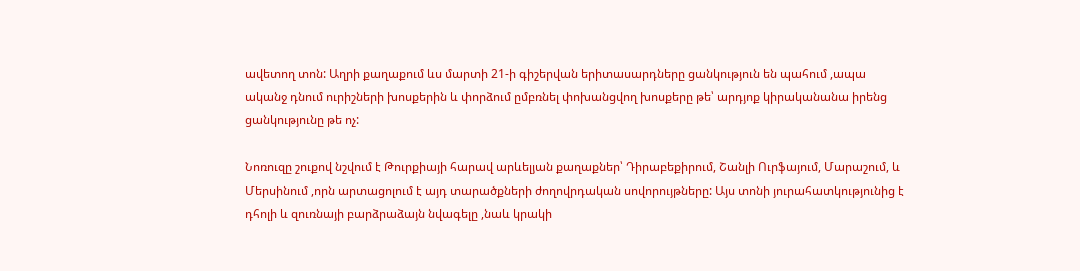ավետող տոն: Աղրի քաղաքում ևս մարտի 21-ի գիշերվան երիտասարդները ցանկություն են պահում ,ապա ականջ դնում ուրիշների խոսքերին և փորձում ըմբռնել փոխանցվող խոսքերը թե՝ արդյոք կիրականանա իրենց ցանկությունը թե ոչ:

Նոռուզը շուքով նշվում է Թուրքիայի հարավ արևելյան քաղաքներ՝ Դիրաբեքիրում, Շանլի Ուրֆայում, Մարաշում, և Մերսինում ,որն արտացոլում է այդ տարածքների ժողովրդական սովորույթները: Այս տոնի յուրահատկությունից է դհոլի և զուռնայի բարձրաձայն նվագելը ,նաև կրակի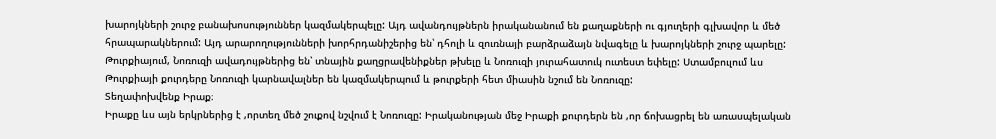խարոյկների շուրջ բանախոսություններ կազմակերպելը: Այդ ավանդույթներն իրականանում են քաղաքների ու գյուղերի գլխավոր և մեծ հրապարակներում: Այդ արարողությունների խորհրդանիշերից են՝ դհոլի և զուռնայի բարձրաձայն նվագելը և խարոյկների շուրջ պարելը: Թուրքիայում, Նոռուզի ավադույթներից են՝ տնային քաղցրավենիքներ թխելը և Նոռուզի յուրահատուկ ուտեստ եփելը: Ստամբուլում ևս Թուրքիայի քուրդերը Նոռուզի կարնավալներ են կազմակերպում և թուրքերի հետ միասին նշում են Նոռուզը:
Տեղափոխվենք Իրաք։
Իրաքը ևս այն երկրներից է ,որտեղ մեծ շուքով նշվում է Նոռուզը: Իրականության մեջ Իրաքի քուրդերն են ,որ ճոխացրել են առասպելական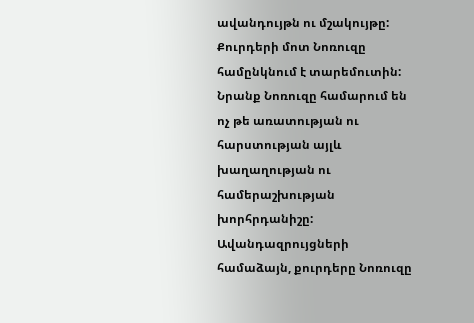ավանդույթն ու մշակույթը: Քուրդերի մոտ Նոռուզը համընկնում է տարեմուտին: Նրանք Նոռուզը համարում են ոչ թե առատության ու հարստության այլև խաղաղության ու համերաշխության խորհրդանիշը:
Ավանդազրույցների համաձայն, քուրդերը Նոռուզը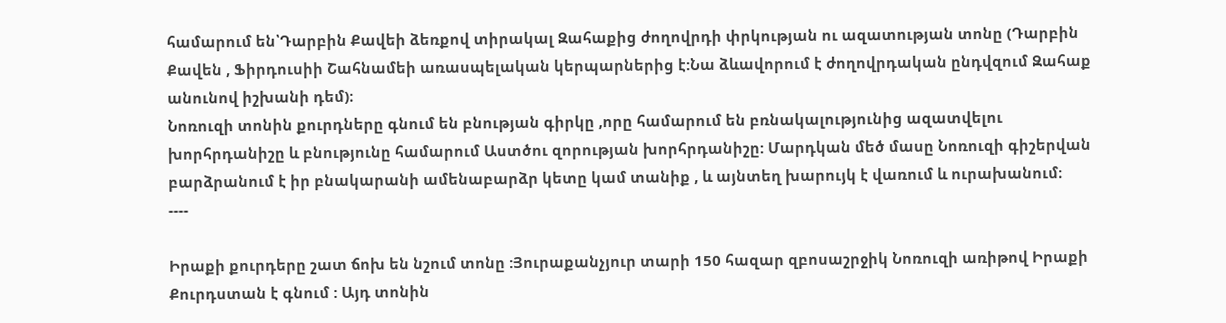համարում են՝Դարբին Քավեի ձեռքով տիրակալ Զահաքից ժողովրդի փրկության ու ազատության տոնը (Դարբին Քավեն , Ֆիրդուսիի Շահնամեի առասպելական կերպարներից է:Նա ձևավորում է ժողովրդական ընդվզում Զահաք անունով իշխանի դեմ)։
Նոռուզի տոնին քուրդները գնում են բնության գիրկը ,որը համարում են բռնակալությունից ազատվելու խորհրդանիշը և բնությունը համարում Աստծու զորության խորհրդանիշը: Մարդկան մեծ մասը Նոռուզի գիշերվան բարձրանում է իր բնակարանի ամենաբարձր կետը կամ տանիք , և այնտեղ խարույկ է վառում և ուրախանում։
----

Իրաքի քուրդերը շատ ճոխ են նշում տոնը :Յուրաքանչյուր տարի 150 հազար զբոսաշրջիկ Նոռուզի առիթով Իրաքի Քուրդստան է գնում : Այդ տոնին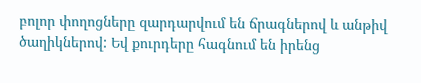բոլոր փողոցները զարդարվում են ճրագներով և անթիվ ծաղիկներով: Եվ քուրդերը հագնում են իրենց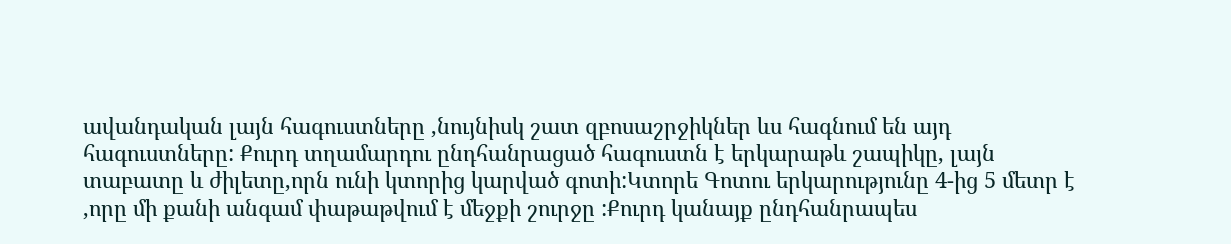ավանդական լայն հագուստները ,նույնիսկ շատ զբոսաշրջիկներ ևս հագնում են այդ հագուստները: Քուրդ տղամարդու ընդհանրացած հագուստն է երկարաթև շապիկը, լայն տաբատը և ժիլետը,որն ունի կտորից կարված գոտի:Կտորե Գոտու երկարությունը 4-ից 5 մետր է ,որը մի քանի անգամ փաթաթվում է մեջքի շուրջը :Քուրդ կանայք ընդհանրապես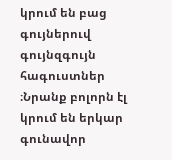կրում են բաց գույներուվ գույնզգույն հագուստներ ։Նրանք բոլորն էլ կրում են երկար գունավոր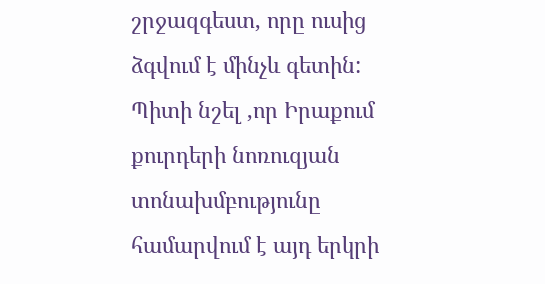շրջազգեստ, որը ուսից ձգվում է մինչև գետին:
Պիտի նշել ,որ Իրաքում քուրդերի նոռուզյան տոնախմբությունը համարվում է այդ երկրի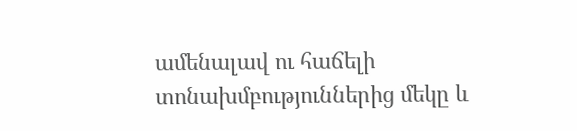ամենալավ ու հաճելի տոնախմբություններից մեկը և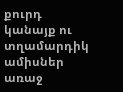քուրդ կանայք ու տղամարդիկ ամիսներ առաջ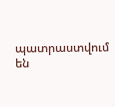պատրաստվում են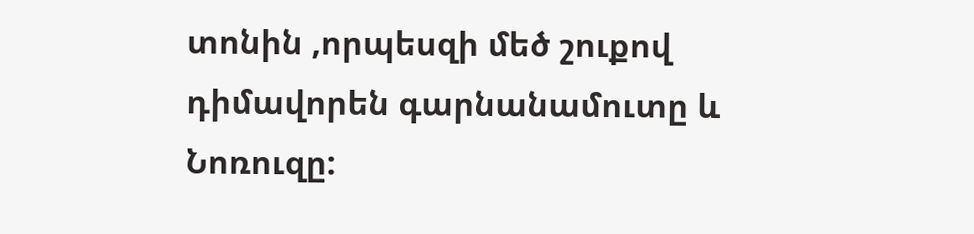տոնին ,որպեսզի մեծ շուքով դիմավորեն գարնանամուտը և Նոռուզը: